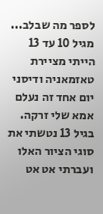לספר מה שבלב...
מגיל 10 עד 13 הייתי מציירת טאזמאניה ודיסני יום אחד זה נעלם אמא שלי זרקה. בגיל 13 נטשתי את סוגי הציור האלו ועברתי אט אט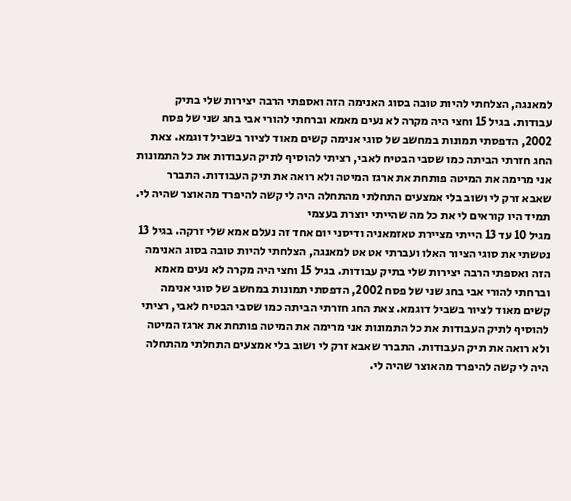למאנגה, הצלחתי להיות טובה בסוג האנימה הזה ואספתי הרבה יצירות שלי בתיק עבודות. בגיל 15 וחצי היה מקרה לא נעים מאמא וברחתי להורי אבי בחג שני של פסח 2002, הדפסתי תמונות במחשב של סוגי אנימה קשים מאוד לציור בשביל דוגמא. צאת החג חזרתי הביתה כמו שסבי הבטיח לאבי, רציתי להוסיף לתיק העבודות את כל התמונות אני מרימה את המיטה פותחת את ארגז המיטה ולא רואה את תיק העבודות. התברר שאבא זרק לי ושוב בלי אמצעים התחלתי מהתחלה היה לי קשה להיפרד מהאוצר שהיה לי. תמיד היו קוראים לי את כל מה שהייתי יוצרת בעצמי
מגיל 10 עד 13 הייתי מציירת טאזמאניה ודיסני יום אחד זה נעלם אמא שלי זרקה. בגיל 13 נטשתי את סוגי הציור האלו ועברתי אט אט למאנגה, הצלחתי להיות טובה בסוג האנימה הזה ואספתי הרבה יצירות שלי בתיק עבודות. בגיל 15 וחצי היה מקרה לא נעים מאמא וברחתי להורי אבי בחג שני של פסח 2002, הדפסתי תמונות במחשב של סוגי אנימה קשים מאוד לציור בשביל דוגמא. צאת החג חזרתי הביתה כמו שסבי הבטיח לאבי, רציתי להוסיף לתיק העבודות את כל התמונות אני מרימה את המיטה פותחת את ארגז המיטה ולא רואה את תיק העבודות. התברר שאבא זרק לי ושוב בלי אמצעים התחלתי מהתחלה היה לי קשה להיפרד מהאוצר שהיה לי.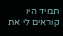תמיד היו קוראים לי את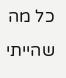כל מה שהייתי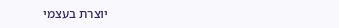יוצרת בעצמי